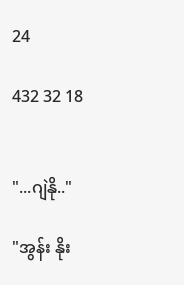24

432 32 18


"...ဂျဲနို.."

"အွန်း နိုး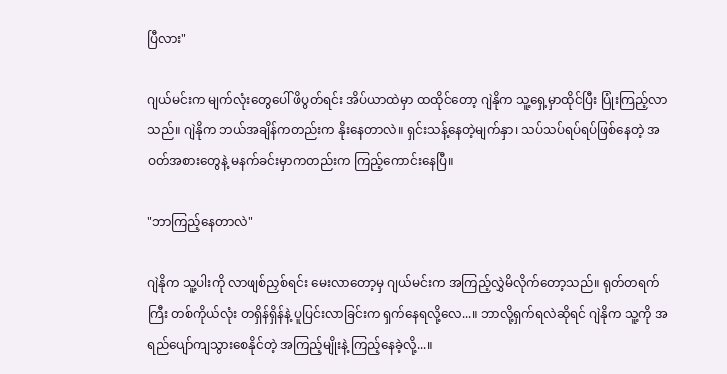ပြီလား"

ဂျယ်မင်းက မျက်လုံးတွေပေါ် ဖိပွတ်ရင်း အိပ်ယာထဲမှာ ထထိုင်တော့ ဂျဲနိုက သူ့ရှေ့မှာထိုင်ပြီး ပြုံးကြည့်လာသည်။ ဂျဲနိုက ဘယ်အချိန်ကတည်းက နိုးနေတာလဲ။ ရှင်းသန့်နေတဲ့မျက်နှာ၊ သပ်သပ်ရပ်ရပ်ဖြစ်နေတဲ့ အဝတ်အစားတွေ‌နဲ့ မနက်ခင်းမှာကတည်းက ကြည့်ကောင်းနေပြီ။

"ဘာကြည့်နေတာလဲ"

ဂျဲနိုက သူ့ပါးကို လာဖျစ်ညှစ်ရင်း မေးလာတော့မှ ဂျယ်မင်းက အကြည့်လွှဲမိလိုက်တော့သည်။ ရုတ်တရက်ကြီး တစ်ကိုယ်လုံး တရှိန်ရှိန်နဲ့ ပူပြင်းလာခြင်းက ရှက်နေရလို့လေ...။ ဘာလို့ရှက်ရလဲဆိုရင် ဂျဲနိုက သူ့ကို အရည်ပျော်ကျသွားစေနိုင်တဲ့ အကြည့်မျိုးနဲ့ ကြည့်နေခဲ့လို့...။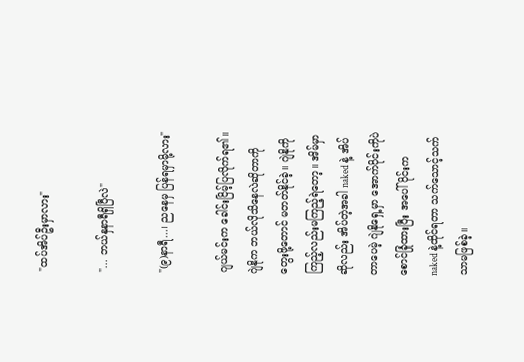"ထပ်အိပ်ဦးမှာလား"

"... ဘယ်နှနာရီရှိပြီလဲ"

"(၉)နာရီ...၊ ညနေမှ ပြန်ရမှာမို့လား"

ဂျယ်မင်းက ခေါင်းငြိမ့်ပြလိုက်ရ၏။ ဂျဲနိုက ဘယ်လိုသိနေလဲဆိုတာကို တွေးဖို့တောင် မတတ်နိုင်ခဲ့။ ဂျဲနိုကို ကြည့်လည်းမကြည့်ရဲတော့။ အိမ်မှာဆိုလည်း အိပ်တဲ့အခါ naked နဲ့ အိပ်တာပေမဲ့ ဂျဲနိုရှေ့မှာ အောက်ပိုင်းကိုပဲ စောင်ခြုံထားပြီး အပေါ်ပိုင်းက naked နဲ့ထိုင်ရတာ သက်သောင့်သက်သာမဖြစ်ခဲ့။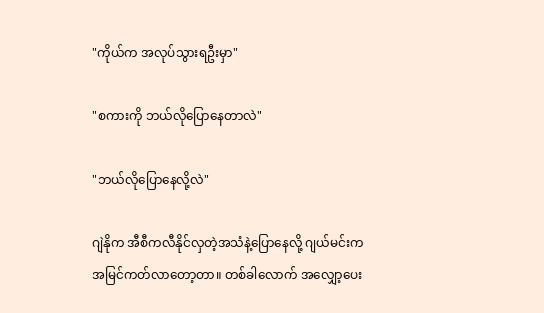"ကိုယ်က အလုပ်သွားရဦးမှာ"

"စကားကို ဘယ်လိုပြောနေတာလဲ"

"ဘယ်လိုပြောနေလို့လဲ"

ဂျဲနိုက အီစီကလီနိုင်လှတဲ့အသံနဲ့ပြောနေလို့ ဂျယ်မင်းက အမြင်ကတ်လာတော့တာ။ တစ်ခါလောက် အလျှော့ပေး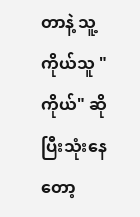တာနဲ့ သူ့ကိုယ်သူ "ကိုယ်" ဆိုပြီးသုံးနေတော့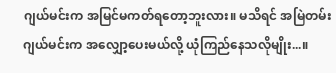ဂျယ်မင်းက အမြင်မကတ်ရတော့ဘူးလား။ မသိရင် အမြဲတမ်း ဂျယ်မင်းက အလျှော့ပေးမယ်လို့ ယုံကြည်နေသလိုမျိုး...။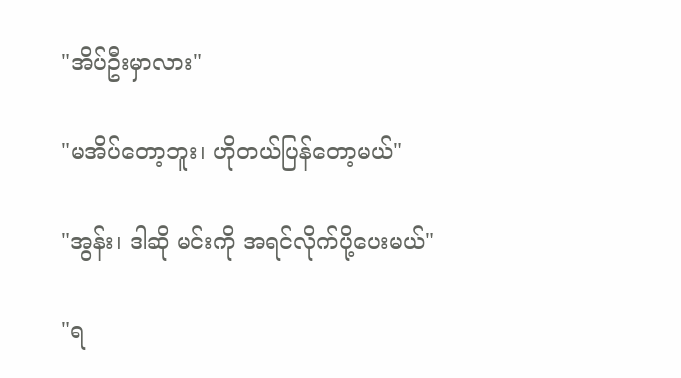"အိပ်ဦးမှာလား"

"မအိပ်တော့ဘူး၊ ဟိုတယ်ပြန်တော့မယ်"

"အွန်း၊ ဒါဆို မင်းကို အရင်လိုက်ပို့ပေးမယ်"

"ရ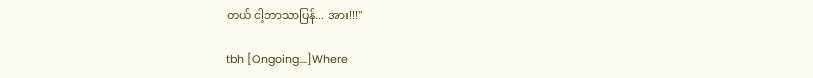တယ် ငါ့ဘာသာပြန်... အား!!!"

tbh [Ongoing....]Where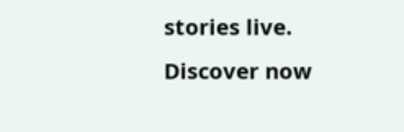stories live. Discover now